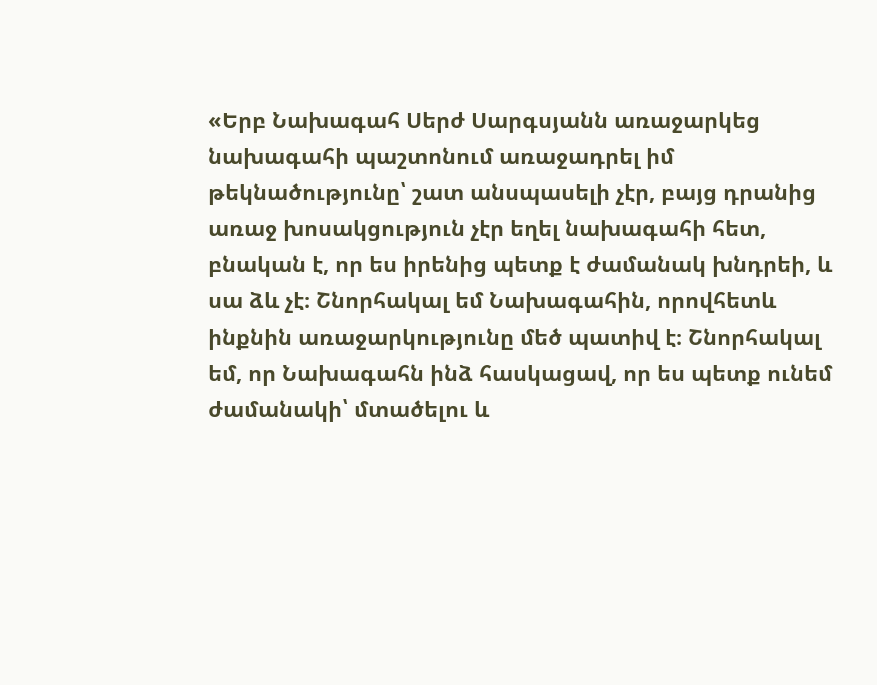«Երբ Նախագահ Սերժ Սարգսյանն առաջարկեց նախագահի պաշտոնում առաջադրել իմ թեկնածությունը՝ շատ անսպասելի չէր, բայց դրանից առաջ խոսակցություն չէր եղել նախագահի հետ, բնական է, որ ես իրենից պետք է ժամանակ խնդրեի, և սա ձև չէ։ Շնորհակալ եմ Նախագահին, որովհետև ինքնին առաջարկությունը մեծ պատիվ է։ Շնորհակալ եմ, որ Նախագահն ինձ հասկացավ, որ ես պետք ունեմ ժամանակի՝ մտածելու և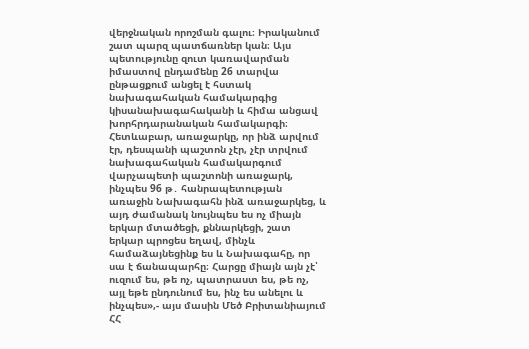վերջնական որոշման գալու։ Իրականում շատ պարզ պատճառներ կան։ Այս պետությունը զուտ կառավարման իմաստով ընդամենը 26 տարվա ընթացքում անցել է հստակ նախագահական համակարգից կիսանախագահականի և հիմա անցավ խորհրդարանական համակարգի։ Հետևաբար, առաջարկը, որ ինձ արվում էր, դեսպանի պաշտոն չէր, չէր տրվում նախագահական համակարգում վարչապետի պաշտոնի առաջարկ, ինչպես 96 թ․ հանրապետության առաջին Նախագահն ինձ առաջարկեց, և այդ ժամանակ նույնպես ես ոչ միայն երկար մտածեցի, քննարկեցի, շատ երկար պրոցես եղավ, մինչև համաձայնեցինք ես և Նախագահը, որ սա է ճանապարհը։ Հարցը միայն այն չէ՝ ուզում ես, թե ոչ, պատրաստ ես, թե ոչ, այլ եթե ընդունում ես, ինչ ես անելու և ինչպես»,- այս մասին Մեծ Բրիտանիայում ՀՀ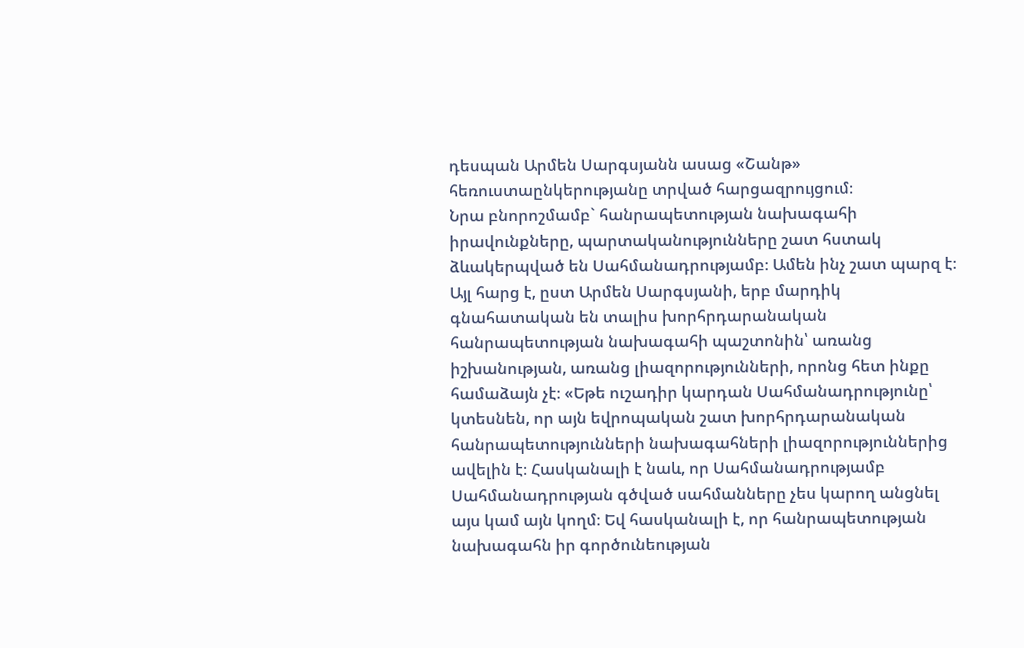դեսպան Արմեն Սարգսյանն ասաց «Շանթ» հեռուստաընկերությանը տրված հարցազրույցում։
Նրա բնորոշմամբ` հանրապետության նախագահի իրավունքները, պարտականությունները շատ հստակ ձևակերպված են Սահմանադրությամբ։ Ամեն ինչ շատ պարզ է։ Այլ հարց է, ըստ Արմեն Սարգսյանի, երբ մարդիկ գնահատական են տալիս խորհրդարանական հանրապետության նախագահի պաշտոնին՝ առանց իշխանության, առանց լիազորությունների, որոնց հետ ինքը համաձայն չէ։ «Եթե ուշադիր կարդան Սահմանադրությունը՝ կտեսնեն, որ այն եվրոպական շատ խորհրդարանական հանրապետությունների նախագահների լիազորություններից ավելին է։ Հասկանալի է նաև, որ Սահմանադրությամբ Սահմանադրության գծված սահմանները չես կարող անցնել այս կամ այն կողմ։ Եվ հասկանալի է, որ հանրապետության նախագահն իր գործունեության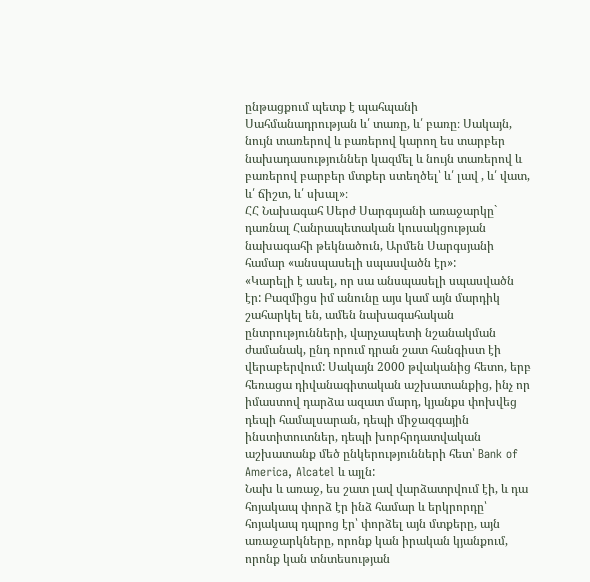ընթացքում պետք է պահպանի Սահմանադրության և՛ տառը, և՛ բառը։ Սակայն, նույն տառերով և բառերով կարող ես տարբեր նախադասություններ կազմել և նույն տառերով և բառերով բարբեր մտքեր ստեղծել՝ և՛ լավ , և՛ վատ, և՛ ճիշտ, և՛ սխալ»։
ՀՀ Նախագահ Սերժ Սարգսյանի առաջարկը` դառնալ Հանրապետական կուսակցության նախագահի թեկնածուն, Արմեն Սարգսյանի համար «անսպասելի սպասվածն էր»:
«Կարելի է ասել, որ սա անսպասելի սպասվածն էր: Բազմիցս իմ անունը այս կամ այն մարդիկ շահարկել են, ամեն նախագահական ընտրությունների, վարչապետի նշանակման ժամանակ, ընդ որում դրան շատ հանգիստ էի վերաբերվում: Սակայն 2000 թվականից հետո, երբ հեռացա դիվանագիտական աշխատանքից, ինչ որ իմաստով դարձա ազատ մարդ, կյանքս փոխվեց դեպի համալսարան, դեպի միջազգային ինստիտուտներ, դեպի խորհրդատվական աշխատանք մեծ ընկերությունների հետ՝ Bank of America, Alcatel և այլն:
Նախ և առաջ, ես շատ լավ վարձատրվում էի, և դա հոյակապ փորձ էր ինձ համար և երկրորդը՝ հոյակապ դպրոց էր՝ փորձել այն մտքերը, այն առաջարկները, որոնք կան իրական կյանքում, որոնք կան տնտեսության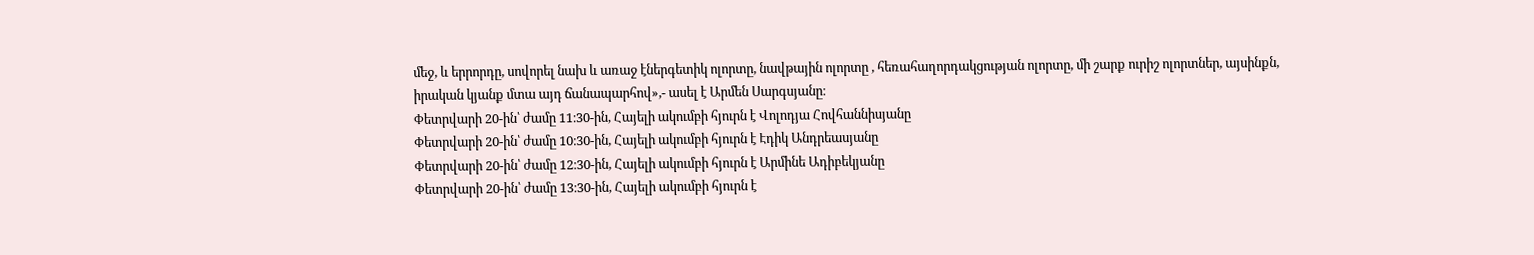մեջ, և երրորդը, սովորել նախ և առաջ էներգետիկ ոլորտը, նավթային ոլորտը , հեռահաղորդակցության ոլորտը, մի շարք ուրիշ ոլորտներ, այսինքն, իրական կյանք մտա այդ ճանապարհով»,- ասել է Արմեն Սարգսյանը։
Փետրվարի 20-ին՝ ժամը 11։30-ին, Հայելի ակումբի հյուրն է Վոլոդյա Հովհաննիսյանը
Փետրվարի 20-ին՝ ժամը 10։30-ին, Հայելի ակումբի հյուրն է Էդիկ Անդրեասյանը
Փետրվարի 20-ին՝ ժամը 12։30-ին, Հայելի ակումբի հյուրն է Արմինե Ադիբեկյանը
Փետրվարի 20-ին՝ ժամը 13։30-ին, Հայելի ակումբի հյուրն է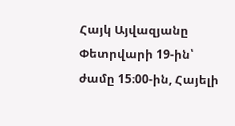Հայկ Այվազյանը
Փետրվարի 19-ին՝ ժամը 15։00-ին, Հայելի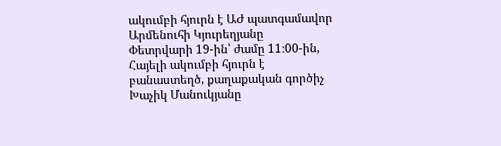ակումբի հյուրն է ԱԺ պատգամավոր Արմենուհի Կյուրեղյանը
Փետրվարի 19-ին՝ ժամը 11։00-ին, Հայելի ակումբի հյուրն է բանաստեղծ, քաղաքական գործիչ Խաչիկ Մանուկյանը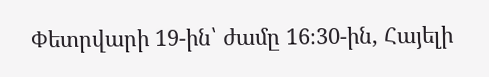Փետրվարի 19-ին՝ ժամը 16։30-ին, Հայելի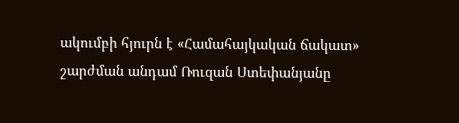ակումբի հյուրն է «Համահայկական ճակատ» շարժման անդամ Ռուզան Ստեփանյանը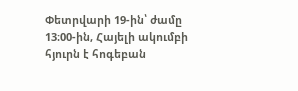Փետրվարի 19-ին՝ ժամը 13։00-ին, Հայելի ակումբի հյուրն է հոգեբան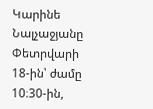Կարինե Նալչաջյանը
Փետրվարի 18-ին՝ ժամը 10։30-ին,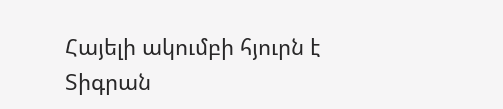Հայելի ակումբի հյուրն է Տիգրան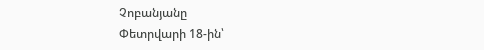Չոբանյանը
Փետրվարի 18-ին՝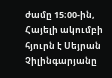ժամը 15։00-ին, Հայելի ակումբի հյուրն է Սեյրան Չիլինգարյանը